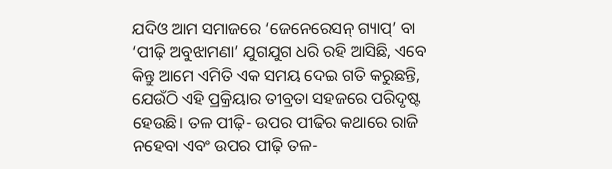ଯଦିଓ ଆମ ସମାଜରେ ‘ଜେନେରେସନ୍ ଗ୍ୟାପ୍’ ବା ‘ପୀଢ଼ି ଅବୁଝାମଣା’ ଯୁଗଯୁଗ ଧରି ରହି ଆସିଛି, ଏବେ କିନ୍ତୁ ଆମେ ଏମିତି ଏକ ସମୟ ଦେଇ ଗତି କରୁଛନ୍ତି, ଯେଉଁଠି ଏହି ପ୍ରକ୍ରିୟାର ତୀବ୍ରତା ସହଜରେ ପରିଦୃଷ୍ଟ ହେଉଛି। ତଳ ପୀଢ଼ି- ଉପର ପୀଢିର କଥାରେ ରାଜି ନହେବା ଏବଂ ଉପର ପୀଢ଼ି ତଳ-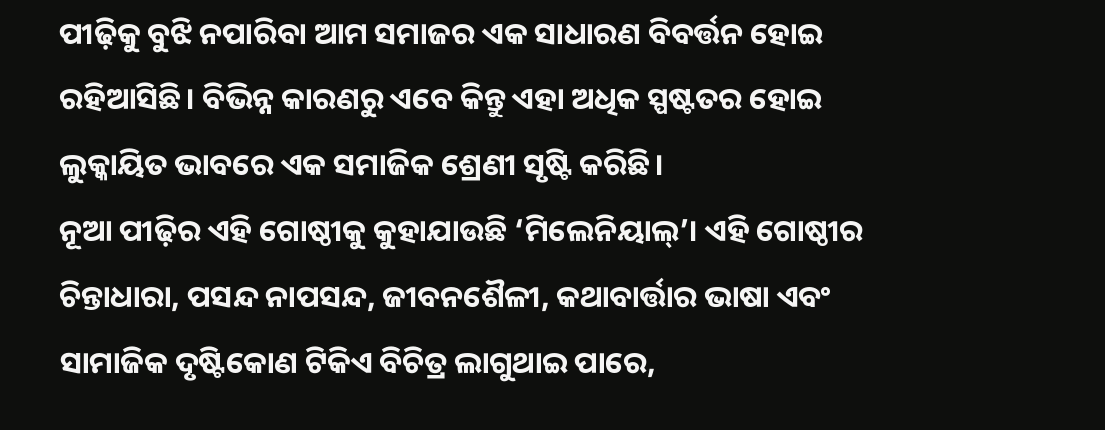ପୀଢ଼ିକୁ ବୁଝି ନପାରିବା ଆମ ସମାଜର ଏକ ସାଧାରଣ ବିବର୍ତ୍ତନ ହୋଇ ରହିଆସିଛି। ବିଭିନ୍ନ କାରଣରୁ ଏବେ କିନ୍ତୁ ଏହା ଅଧିକ ସ୍ପଷ୍ଟତର ହୋଇ ଲୁକ୍କାୟିତ ଭାବରେ ଏକ ସମାଜିକ ଶ୍ରେଣୀ ସୃଷ୍ଟି କରିଛି।
ନୂଆ ପୀଢ଼ିର ଏହି ଗୋଷ୍ଠୀକୁ କୁହାଯାଉଛି ‘ମିଲେନିୟାଲ୍’। ଏହି ଗୋଷ୍ଠୀର ଚିନ୍ତାଧାରା, ପସନ୍ଦ ନାପସନ୍ଦ, ଜୀବନଶୈଳୀ, କଥାବାର୍ତ୍ତାର ଭାଷା ଏବଂ ସାମାଜିକ ଦୃଷ୍ଟିକୋଣ ଟିକିଏ ବିଚିତ୍ର ଲାଗୁଥାଇ ପାରେ,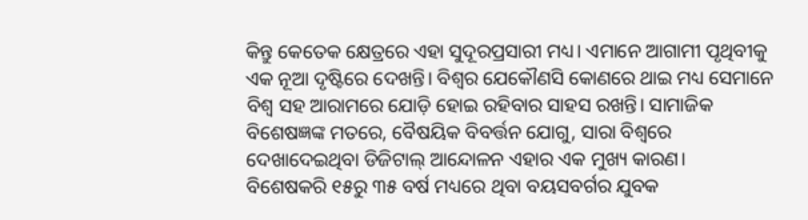କିନ୍ତୁ କେତେକ କ୍ଷେତ୍ରରେ ଏହା ସୁଦୂରପ୍ରସାରୀ ମଧ୍ୟ। ଏମାନେ ଆଗାମୀ ପୃଥିବୀକୁ ଏକ ନୂଆ ଦୃଷ୍ଟିରେ ଦେଖନ୍ତି। ବିଶ୍ୱର ଯେକୌଣସି କୋଣରେ ଥାଇ ମଧ୍ୟ ସେମାନେ ବିଶ୍ୱ ସହ ଆରାମରେ ଯୋଡ଼ି ହୋଇ ରହିବାର ସାହସ ରଖନ୍ତି। ସାମାଜିକ ବିଶେଷଜ୍ଞଙ୍କ ମତରେ, ବୈଷୟିକ ବିବର୍ତ୍ତନ ଯୋଗୁ, ସାରା ବିଶ୍ୱରେ ଦେଖାଦେଇଥିବା ଡିଜିଟାଲ୍ ଆନ୍ଦୋଳନ ଏହାର ଏକ ମୁଖ୍ୟ କାରଣ।
ବିଶେଷକରି ୧୫ରୁ ୩୫ ବର୍ଷ ମଧ୍ୟରେ ଥିବା ବୟସବର୍ଗର ଯୁବକ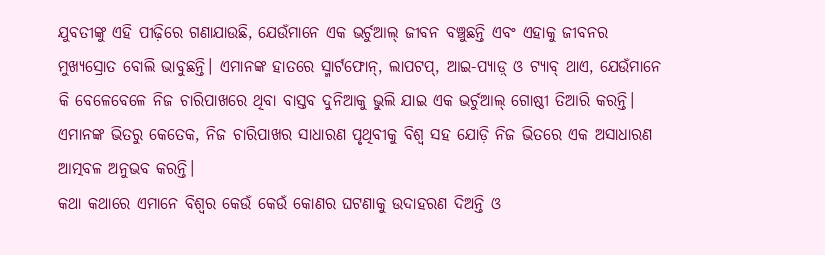ଯୁବତୀଙ୍କୁ ଏହି ପୀଢ଼ିରେ ଗଣାଯାଉଛି, ଯେଉଁମାନେ ଏକ ଭର୍ଚୁଆଲ୍ ଜୀବନ ବଞ୍ଚୁଛନ୍ତି ଏବଂ ଏହାକୁ ଜୀବନର ମୁଖ୍ୟସ୍ରୋତ ବୋଲି ଭାବୁଛନ୍ତି। ଏମାନଙ୍କ ହାତରେ ସ୍ମାର୍ଟଫୋନ୍, ଲାପଟପ୍, ଆଇ-ପ୍ୟାଡ଼୍ ଓ ଟ୍ୟାବ୍ ଥାଏ, ଯେଉଁମାନେ କି ବେଳେବେଳେ ନିଜ ଚାରିପାଖରେ ଥିବା ବାସ୍ତବ ଦୁନିଆକୁ ଭୁଲି ଯାଇ ଏକ ଭର୍ଚୁଆଲ୍ ଗୋଷ୍ଠୀ ତିଆରି କରନ୍ତି। ଏମାନଙ୍କ ଭିତରୁ କେତେକ, ନିଜ ଚାରିପାଖର ସାଧାରଣ ପୃଥିବୀକୁ ବିଶ୍ୱ ସହ ଯୋଡ଼ି ନିଜ ଭିତରେ ଏକ ଅସାଧାରଣ ଆତ୍ମବଳ ଅନୁଭବ କରନ୍ତି।
କଥା କଥାରେ ଏମାନେ ବିଶ୍ୱର କେଉଁ କେଉଁ କୋଣର ଘଟଣାକୁ ଉଦାହରଣ ଦିଅନ୍ତି ଓ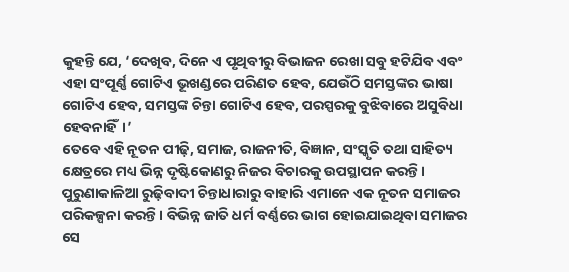କୁହନ୍ତି ଯେ, ‘ଦେଖିବ, ଦିନେ ଏ ପୃଥିବୀରୁ ବିଭାଜନ ରେଖା ସବୁ ହଟିଯିବ ଏବଂ ଏହା ସଂପୂର୍ଣ୍ଣ ଗୋଟିଏ ଭୂଖଣ୍ଡରେ ପରିଣତ ହେବ, ଯେଉଁଠି ସମସ୍ତଙ୍କର ଭାଷା ଗୋଟିଏ ହେବ, ସମସ୍ତଙ୍କ ଚିନ୍ତା ଗୋଟିଏ ହେବ, ପରସ୍ପରକୁ ବୁଝିବାରେ ଅସୁବିଧା ହେବନାହିଁ।’
ତେବେ ଏହି ନୂତନ ପୀଢ଼ି, ସମାଜ, ରାଜନୀତି, ବିଜ୍ଞାନ, ସଂସ୍କୃତି ତଥା ସାହିତ୍ୟ କ୍ଷେତ୍ରରେ ମଧ୍ୟ ଭିନ୍ନ ଦୃଷ୍ଟିକୋଣରୁ ନିଜର ବିଚାରକୁ ଉପସ୍ଥାପନ କରନ୍ତି। ପୁରୁଣାକାଳିଆ ରୁଢ଼ିବାଦୀ ଚିନ୍ତାଧାରାରୁ ବାହାରି ଏମାନେ ଏକ ନୂତନ ସମାଜର ପରିକଳ୍ପନା କରନ୍ତି। ବିଭିନ୍ନ ଜାତି ଧର୍ମ ବର୍ଣ୍ଣରେ ଭାଗ ହୋଇଯାଇଥିବା ସମାଜର ସେ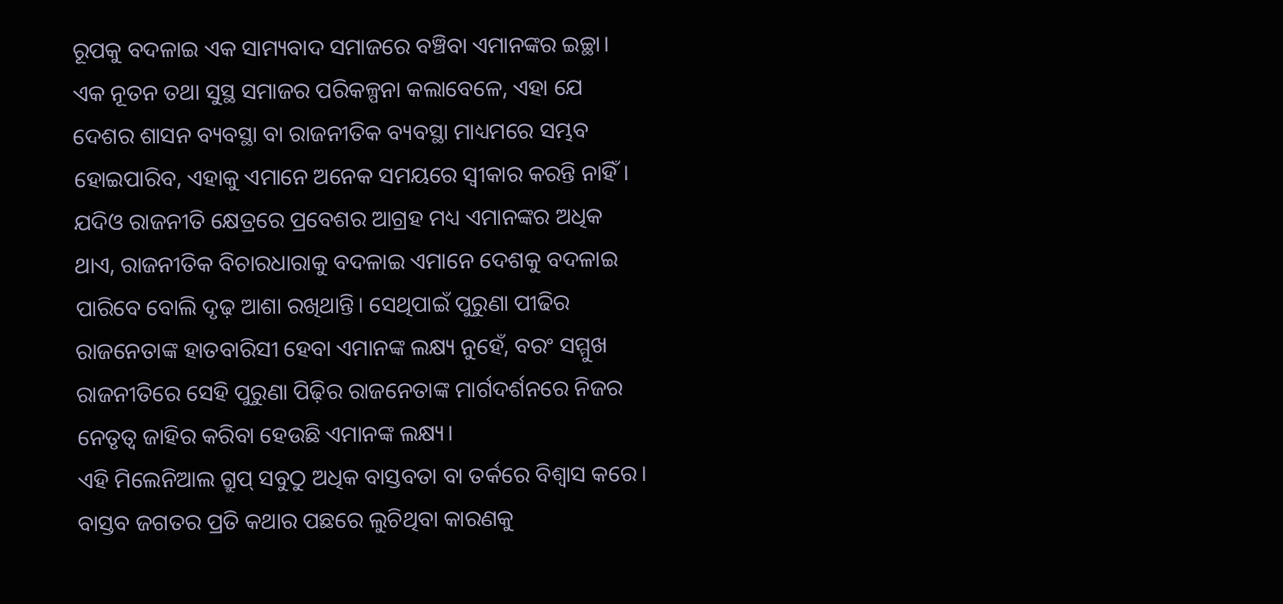ରୂପକୁ ବଦଳାଇ ଏକ ସାମ୍ୟବାଦ ସମାଜରେ ବଞ୍ଚିବା ଏମାନଙ୍କର ଇଚ୍ଛା।
ଏକ ନୂତନ ତଥା ସୁସ୍ଥ ସମାଜର ପରିକଳ୍ପନା କଲାବେଳେ, ଏହା ଯେ ଦେଶର ଶାସନ ବ୍ୟବସ୍ଥା ବା ରାଜନୀତିକ ବ୍ୟବସ୍ଥା ମାଧ୍ୟମରେ ସମ୍ଭବ ହୋଇପାରିବ, ଏହାକୁ ଏମାନେ ଅନେକ ସମୟରେ ସ୍ୱୀକାର କରନ୍ତି ନାହିଁ। ଯଦିଓ ରାଜନୀତି କ୍ଷେତ୍ରରେ ପ୍ରବେଶର ଆଗ୍ରହ ମଧ୍ୟ ଏମାନଙ୍କର ଅଧିକ ଥାଏ, ରାଜନୀତିକ ବିଚାରଧାରାକୁ ବଦଳାଇ ଏମାନେ ଦେଶକୁ ବଦଳାଇ ପାରିବେ ବୋଲି ଦୃଢ଼ ଆଶା ରଖିଥାନ୍ତି। ସେଥିପାଇଁ ପୁରୁଣା ପୀଢିର ରାଜନେତାଙ୍କ ହାତବାରିସୀ ହେବା ଏମାନଙ୍କ ଲକ୍ଷ୍ୟ ନୁହେଁ, ବରଂ ସମ୍ମୁଖ ରାଜନୀତିରେ ସେହି ପୁରୁଣା ପିଢ଼ିର ରାଜନେତାଙ୍କ ମାର୍ଗଦର୍ଶନରେ ନିଜର ନେତୃତ୍ଵ ଜାହିର କରିବା ହେଉଛି ଏମାନଙ୍କ ଲକ୍ଷ୍ୟ।
ଏହି ମିଲେନିଆଲ ଗ୍ରୁପ୍ ସବୁଠୁ ଅଧିକ ବାସ୍ତବତା ବା ତର୍କରେ ବିଶ୍ୱାସ କରେ। ବାସ୍ତବ ଜଗତର ପ୍ରତି କଥାର ପଛରେ ଲୁଚିଥିବା କାରଣକୁ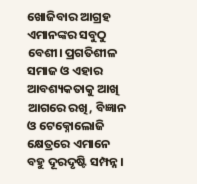ଖୋଜିବାର ଆଗ୍ରହ ଏମାନଙ୍କର ସବୁଠୁ ବେଶୀ। ପ୍ରଗତିଶୀଳ ସମାଜ ଓ ଏହାର ଆବଶ୍ୟକତାକୁ ଆଖି ଆଗରେ ରଖି, ବିଜ୍ଞାନ ଓ ଟେକ୍ନୋଲୋଜି କ୍ଷେତ୍ରରେ ଏମାନେ ବହୁ ଦୂରଦୃଷ୍ଟି ସମ୍ପନ୍ନ।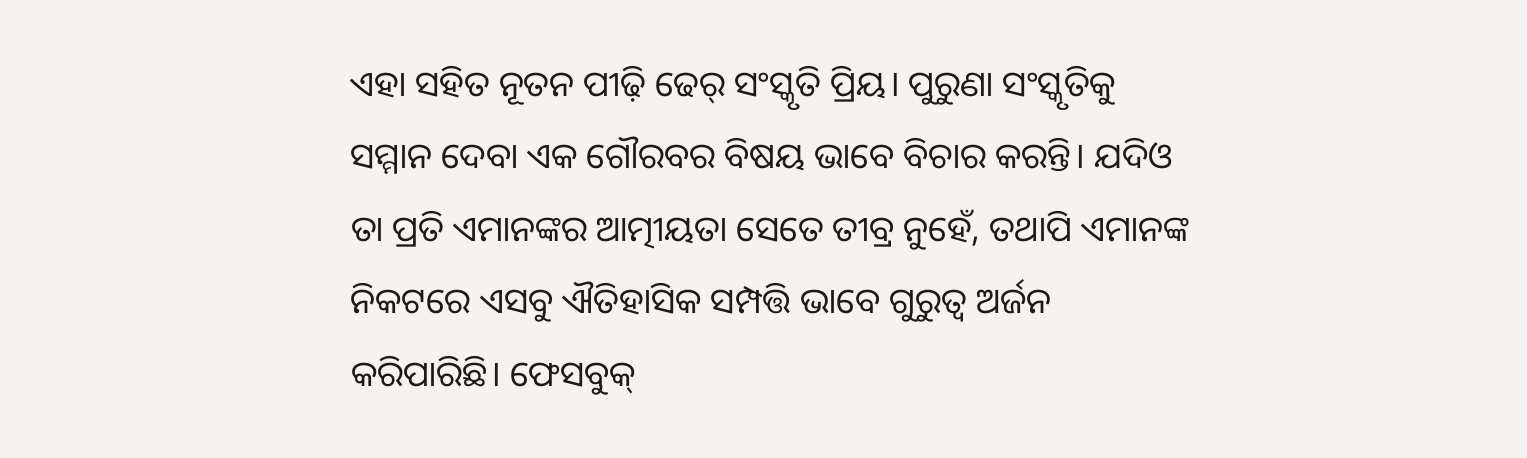ଏହା ସହିତ ନୂତନ ପୀଢ଼ି ଢେର୍ ସଂସ୍କୃତି ପ୍ରିୟ। ପୁରୁଣା ସଂସ୍କୃତିକୁ ସମ୍ମାନ ଦେବା ଏକ ଗୌରବର ବିଷୟ ଭାବେ ବିଚାର କରନ୍ତି। ଯଦିଓ ତା ପ୍ରତି ଏମାନଙ୍କର ଆତ୍ମୀୟତା ସେତେ ତୀବ୍ର ନୁହେଁ, ତଥାପି ଏମାନଙ୍କ ନିକଟରେ ଏସବୁ ଐତିହାସିକ ସମ୍ପତ୍ତି ଭାବେ ଗୁରୁତ୍ଵ ଅର୍ଜନ କରିପାରିଛି। ଫେସବୁକ୍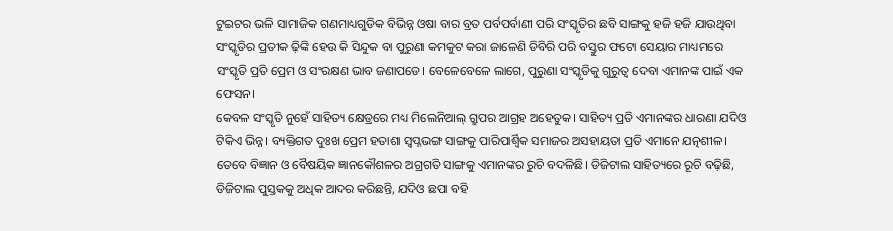ଟୁଇଟର ଭଳି ସାମାଜିକ ଗଣମାଧ୍ୟଗୁଡିକ ବିଭିନ୍ନ ଓଷା ବାର ବ୍ରତ ପର୍ବପର୍ବାଣୀ ପରି ସଂସ୍କୃତିର ଛବି ସାଙ୍ଗକୁ ହଜି ହଜି ଯାଉଥିବା ସଂସ୍କୃତିର ପ୍ରତୀକ ଢ଼ିଙ୍କି ହେଉ କି ସିନ୍ଦୁକ ବା ପୁରୁଣା କମକୁଟ କରା ଜାଳେଣି ଡିବିରି ପରି ବସ୍ତୁର ଫଟୋ ସେୟାର ମାଧ୍ୟମରେ ସଂସ୍କୃତି ପ୍ରତି ପ୍ରେମ ଓ ସଂରକ୍ଷଣ ଭାବ ଜଣାପଡେ। ବେଳେବେଳେ ଲାଗେ, ପୁରୁଣା ସଂସ୍କୃତିକୁ ଗୁରୁତ୍ୱ ଦେବା ଏମାନଙ୍କ ପାଇଁ ଏକ ଫେସନ।
କେବଳ ସଂସ୍କୃତି ନୁହେଁ ସାହିତ୍ୟ କ୍ଷେତ୍ରରେ ମଧ୍ୟ ମିଲେନିଆଲ୍ ଗ୍ରୁପର ଆଗ୍ରହ ଅହେତୁକ। ସାହିତ୍ୟ ପ୍ରତି ଏମାନଙ୍କର ଧାରଣା ଯଦିଓ ଟିକିଏ ଭିନ୍ନ। ବ୍ୟକ୍ତିଗତ ଦୁଃଖ ପ୍ରେମ ହତାଶା ସ୍ଵପ୍ନଭଙ୍ଗ ସାଙ୍ଗକୁ ପାରିପାର୍ଶ୍ୱିକ ସମାଜର ଅସହାୟତା ପ୍ରତି ଏମାନେ ଯତ୍ନଶୀଳ। ତେବେ ବିଜ୍ଞାନ ଓ ବୈଷୟିକ ଜ୍ଞାନକୌଶଳର ଅଗ୍ରଗତି ସାଙ୍ଗକୁ ଏମାନଙ୍କର ରୁଚି ବଦଳିଛି। ଡିଜିଟାଲ ସାହିତ୍ୟରେ ରୂଚି ବଢ଼ିଛି, ଡିଜିଟାଲ ପୁସ୍ତକକୁ ଅଧିକ ଆଦର କରିଛନ୍ତି, ଯଦିଓ ଛପା ବହି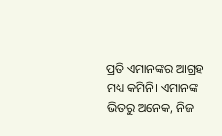ପ୍ରତି ଏମାନଙ୍କର ଆଗ୍ରହ ମଧ୍ୟ କମିନି। ଏମାନଙ୍କ ଭିତରୁ ଅନେକ, ନିଜ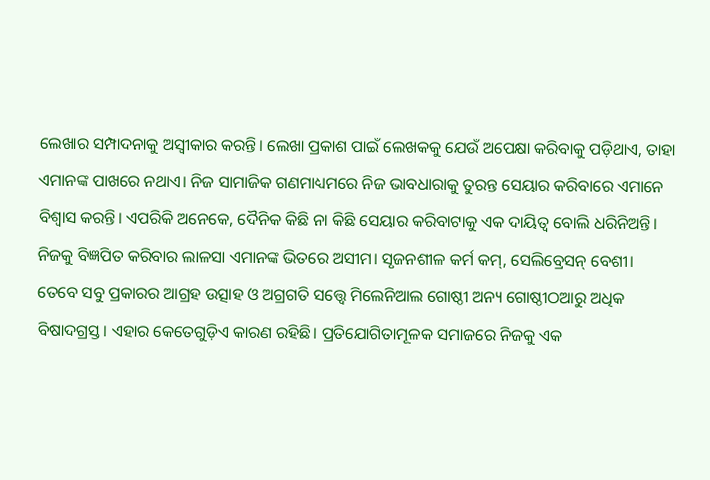ଲେଖାର ସମ୍ପାଦନାକୁ ଅସ୍ୱୀକାର କରନ୍ତି। ଲେଖା ପ୍ରକାଶ ପାଇଁ ଲେଖକକୁ ଯେଉଁ ଅପେକ୍ଷା କରିବାକୁ ପଡ଼ିଥାଏ, ତାହା ଏମାନଙ୍କ ପାଖରେ ନଥାଏ। ନିଜ ସାମାଜିକ ଗଣମାଧ୍ୟମରେ ନିଜ ଭାବଧାରାକୁ ତୁରନ୍ତ ସେୟାର କରିବାରେ ଏମାନେ ବିଶ୍ୱାସ କରନ୍ତି। ଏପରିକି ଅନେକେ, ଦୈନିକ କିଛି ନା କିଛି ସେୟାର କରିବାଟାକୁ ଏକ ଦାୟିତ୍ୱ ବୋଲି ଧରିନିଅନ୍ତି। ନିଜକୁ ବିଜ୍ଞପିତ କରିବାର ଲାଳସା ଏମାନଙ୍କ ଭିତରେ ଅସୀମ। ସୃଜନଶୀଳ କର୍ମ କମ୍, ସେଲିବ୍ରେସନ୍ ବେଶୀ।
ତେବେ ସବୁ ପ୍ରକାରର ଆଗ୍ରହ ଉତ୍ସାହ ଓ ଅଗ୍ରଗତି ସତ୍ତ୍ୱେ ମିଲେନିଆଲ ଗୋଷ୍ଠୀ ଅନ୍ୟ ଗୋଷ୍ଠୀଠଆରୁ ଅଧିକ ବିଷାଦଗ୍ରସ୍ତ। ଏହାର କେତେଗୁଡ଼ିଏ କାରଣ ରହିଛି। ପ୍ରତିଯୋଗିତାମୂଳକ ସମାଜରେ ନିଜକୁ ଏକ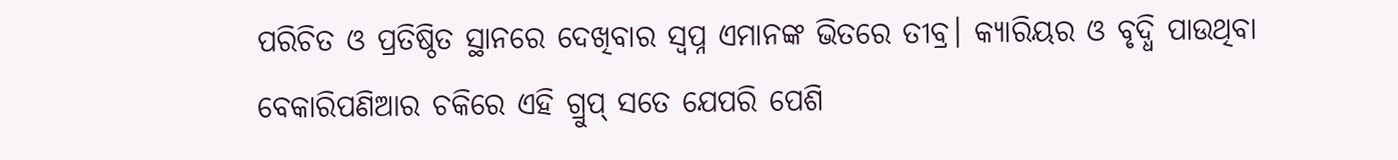ପରିଚିତ ଓ ପ୍ରତିଷ୍ଠିତ ସ୍ଥାନରେ ଦେଖିବାର ସ୍ୱପ୍ନ ଏମାନଙ୍କ ଭିତରେ ତୀବ୍ର। କ୍ୟାରିୟର ଓ ବୃଦ୍ଧି ପାଉଥିବା ବେକାରିପଣିଆର ଚକିରେ ଏହି ଗ୍ରୁପ୍ ସତେ ଯେପରି ପେଶି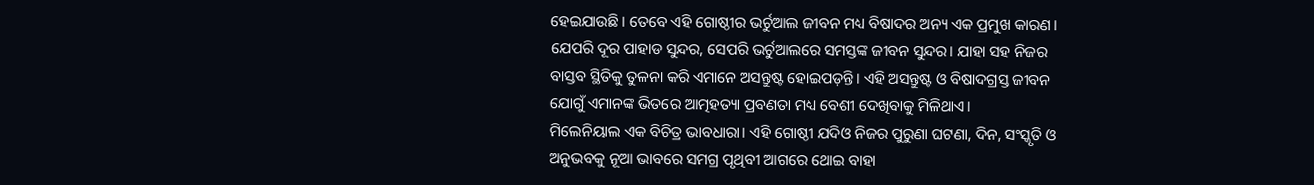ହେଇଯାଉଛି। ତେବେ ଏହି ଗୋଷ୍ଠୀର ଭର୍ଚୁଆଲ ଜୀବନ ମଧ୍ୟ ବିଷାଦର ଅନ୍ୟ ଏକ ପ୍ରମୁଖ କାରଣ। ଯେପରି ଦୂର ପାହାଡ ସୁନ୍ଦର, ସେପରି ଭର୍ଚୁଆଲରେ ସମସ୍ତଙ୍କ ଜୀବନ ସୁନ୍ଦର। ଯାହା ସହ ନିଜର ବାସ୍ତବ ସ୍ଥିତିକୁ ତୁଳନା କରି ଏମାନେ ଅସନ୍ତୁଷ୍ଟ ହୋଇପଡ଼ନ୍ତି। ଏହି ଅସନ୍ତୁଷ୍ଟ ଓ ବିଷାଦଗ୍ରସ୍ତ ଜୀବନ ଯୋଗୁଁ ଏମାନଙ୍କ ଭିତରେ ଆତ୍ମହତ୍ୟା ପ୍ରବଣତା ମଧ୍ୟ ବେଶୀ ଦେଖିବାକୁ ମିଳିଥାଏ।
ମିଲେନିୟାଲ ଏକ ବିଚିତ୍ର ଭାବଧାରା। ଏହି ଗୋଷ୍ଠୀ ଯଦିଓ ନିଜର ପୁରୁଣା ଘଟଣା, ଦିନ, ସଂସ୍କୃତି ଓ ଅନୁଭବକୁ ନୂଆ ଭାବରେ ସମଗ୍ର ପୃଥିବୀ ଆଗରେ ଥୋଇ ବାହା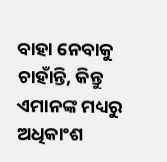ବାହା ନେବାକୁ ଚାହାଁନ୍ତି, କିନ୍ତୁ ଏମାନଙ୍କ ମଧ୍ୟରୁ ଅଧିକାଂଶ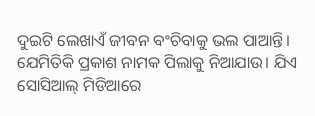ଦୁଇଟି ଲେଖାଏଁ ଜୀବନ ବଂଚିବାକୁ ଭଲ ପାଆନ୍ତି। ଯେମିତିକି ପ୍ରକାଶ ନାମକ ପିଲାକୁ ନିଆଯାଉ। ଯିଏ ସୋସିଆଲ୍ ମିଡିଆରେ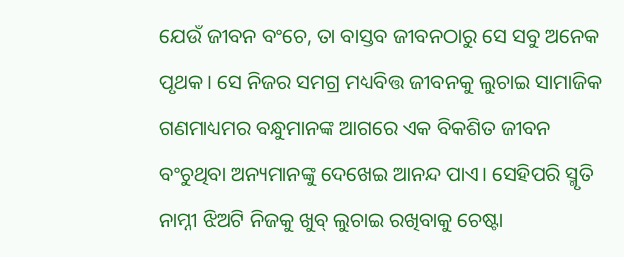ଯେଉଁ ଜୀବନ ବଂଚେ, ତା ବାସ୍ତବ ଜୀବନଠାରୁ ସେ ସବୁ ଅନେକ ପୃଥକ। ସେ ନିଜର ସମଗ୍ର ମଧ୍ୟବିତ୍ତ ଜୀବନକୁ ଲୁଚାଇ ସାମାଜିକ ଗଣମାଧ୍ୟମର ବନ୍ଧୁମାନଙ୍କ ଆଗରେ ଏକ ବିକଶିତ ଜୀବନ ବଂଚୁଥିବା ଅନ୍ୟମାନଙ୍କୁ ଦେଖେଇ ଆନନ୍ଦ ପାଏ। ସେହିପରି ସ୍ମୃତି ନାମ୍ନୀ ଝିଅଟି ନିଜକୁ ଖୁବ୍ ଲୁଚାଇ ରଖିବାକୁ ଚେଷ୍ଟା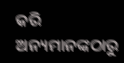କରି ଅନ୍ୟମାନଙ୍କଠାରୁ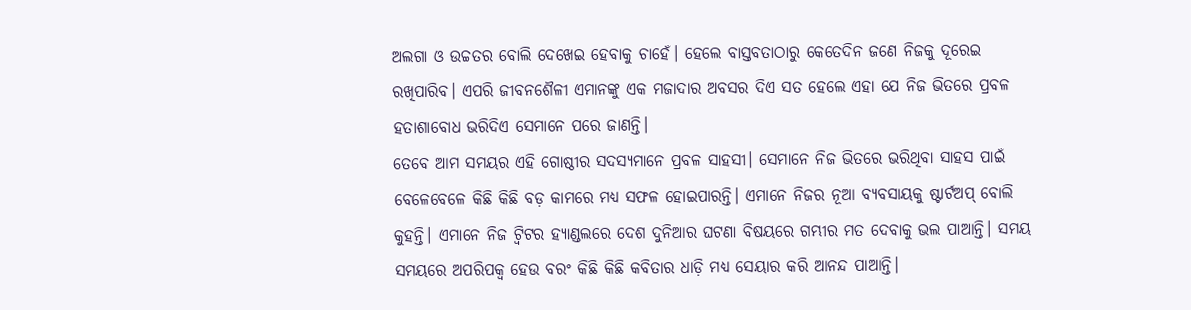ଅଲଗା ଓ ଉଚ୍ଚତର ବୋଲି ଦେଖେଇ ହେବାକୁ ଚାହେଁ। ହେଲେ ବାସ୍ତବତାଠାରୁ କେତେଦିନ ଜଣେ ନିଜକୁ ଦୂରେଇ ରଖିପାରିବ। ଏପରି ଜୀବନଶୈଳୀ ଏମାନଙ୍କୁ ଏକ ମଜାଦାର ଅବସର ଦିଏ ସତ ହେଲେ ଏହା ଯେ ନିଜ ଭିତରେ ପ୍ରବଳ ହତାଶାବୋଧ ଭରିଦିଏ ସେମାନେ ପରେ ଜାଣନ୍ତି।
ତେବେ ଆମ ସମୟର ଏହି ଗୋଷ୍ଠୀର ସଦସ୍ୟମାନେ ପ୍ରବଳ ସାହସୀ। ସେମାନେ ନିଜ ଭିତରେ ଭରିଥିବା ସାହସ ପାଇଁ ବେଳେବେଳେ କିଛି କିଛି ବଡ଼ କାମରେ ମଧ୍ୟ ସଫଳ ହୋଇପାରନ୍ତି। ଏମାନେ ନିଜର ନୂଆ ବ୍ୟବସାୟକୁ ଷ୍ଟାର୍ଟଅପ୍ ବୋଲି କୁହନ୍ତି। ଏମାନେ ନିଜ ଟ୍ୱିଟର ହ୍ୟାଣ୍ଡଲରେ ଦେଶ ଦୁନିଆର ଘଟଣା ବିଷୟରେ ଗମ୍ଭୀର ମତ ଦେବାକୁ ଭଲ ପାଆନ୍ତି। ସମୟ ସମୟରେ ଅପରିପକ୍ୱ ହେଉ ବରଂ କିଛି କିଛି କବିତାର ଧାଡ଼ି ମଧ୍ୟ ସେୟାର କରି ଆନନ୍ଦ ପାଆନ୍ତି।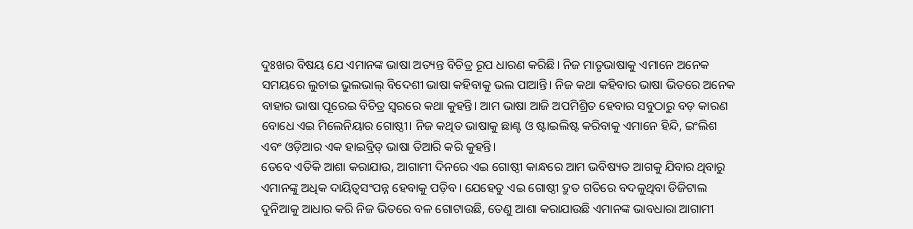ଦୁଃଖର ବିଷୟ ଯେ ଏମାନଙ୍କ ଭାଷା ଅତ୍ୟନ୍ତ ବିଚିତ୍ର ରୂପ ଧାରଣ କରିଛି। ନିଜ ମାତୃଭାଷାକୁ ଏମାନେ ଅନେକ ସମୟରେ ଲୁଚାଇ ଭୁଲଭାଲ୍ ବିଦେଶୀ ଭାଷା କହିବାକୁ ଭଲ ପାଆନ୍ତି। ନିଜ କଥା କହିବାର ଭାଷା ଭିତରେ ଅନେକ ବାହାର ଭାଷା ପୂରେଇ ବିଚିତ୍ର ସ୍ୱରରେ କଥା କୁହନ୍ତି। ଆମ ଭାଷା ଆଜି ଅପମିଶ୍ରିତ ହେବାର ସବୁଠାରୁ ବଡ଼ କାରଣ ବୋଧେ ଏଇ ମିଲେନିୟାର ଗୋଷ୍ଠୀ। ନିଜ କଥିତ ଭାଷାକୁ ଛାଣ୍ଟ ଓ ଷ୍ଟାଇଲିଷ୍ଟ କରିବାକୁ ଏମାନେ ହିନ୍ଦି, ଇଂଲିଶ ଏବଂ ଓଡ଼ିଆର ଏକ ହାଇବ୍ରିଡ୍ ଭାଷା ତିଆରି କରି କୁହନ୍ତି।
ତେବେ ଏତିକି ଆଶା କରାଯାଉ, ଆଗାମୀ ଦିନରେ ଏଇ ଗୋଷ୍ଠୀ କାନ୍ଧରେ ଆମ ଭବିଷ୍ୟତ ଆଗକୁ ଯିବାର ଥିବାରୁ ଏମାନଙ୍କୁ ଅଧିକ ଦାୟିତ୍ୱସଂପନ୍ନ ହେବାକୁ ପଡ଼ିବ। ଯେହେତୁ ଏଇ ଗୋଷ୍ଠୀ ଦ୍ରୁତ ଗତିରେ ବଦଳୁଥିବା ଡିଜିଟାଲ ଦୁନିଆକୁ ଆଧାର କରି ନିଜ ଭିତରେ ବଳ ଗୋଟାଉଛି, ତେଣୁ ଆଶା କରାଯାଉଛି ଏମାନଙ୍କ ଭାବଧାରା ଆଗାମୀ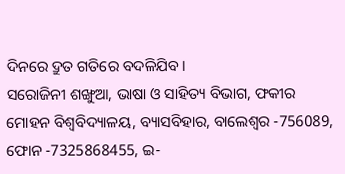ଦିନରେ ଦ୍ରୁତ ଗତିରେ ବଦଳିଯିବ।
ସରୋଜିନୀ ଶଙ୍ଖୁଆ, ଭାଷା ଓ ସାହିତ୍ୟ ବିଭାଗ, ଫକୀର ମୋହନ ବିଶ୍ୱବିଦ୍ୟାଳୟ, ବ୍ୟାସବିହାର, ବାଲେଶ୍ୱର -756089, ଫୋନ -7325868455, ଇ-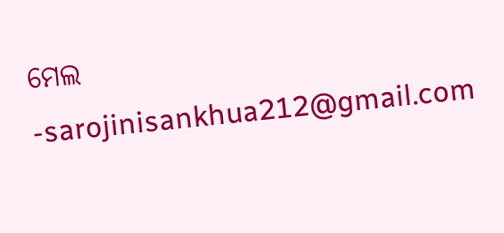ମେଲ -sarojinisankhua212@gmail.com